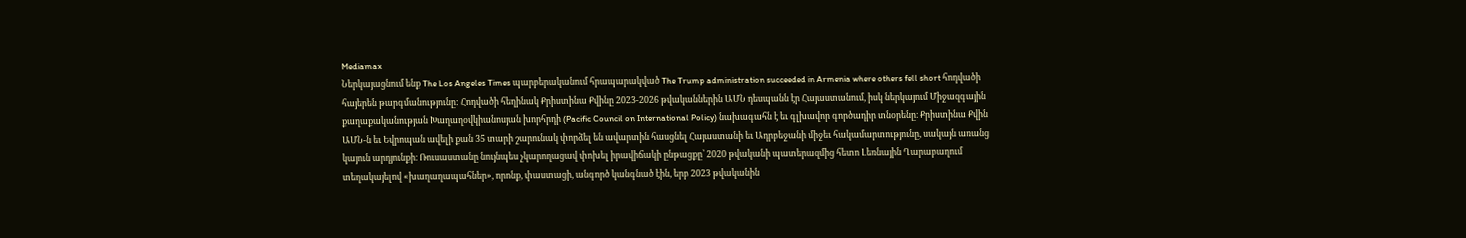Mediamax
Ներկայացնում ենք The Los Angeles Times պարբերականում հրապարակված The Trump administration succeeded in Armenia where others fell short հոդվածի հայերեն թարգմանությունը: Հոդվածի հեղինակ Քրիստինա Քվինը 2023-2026 թվականներին ԱՄՆ դեսպանն էր Հայաստանում, իսկ ներկայում Միջազգային քաղաքականության Խաղաղօվկիանոսյան խորհրդի (Pacific Council on International Policy) նախագահն է եւ գլխավոր գործադիր տնօրենը։ Քրիստինա Քվին ԱՄՆ-ն եւ Եվրոպան ավելի քան 35 տարի շարունակ փորձել են ավարտին հասցնել Հայաստանի եւ Ադրբեջանի միջեւ հակամարտությունը, սակայն առանց կայուն արդյունքի։ Ռուսաստանը նույնպես չկարողացավ փոխել իրավիճակի ընթացքը՝ 2020 թվականի պատերազմից հետո Լեռնային Ղարաբաղում տեղակայելով «խաղաղապահներ», որոնք, փաստացի, անգործ կանգնած էին, երբ 2023 թվականին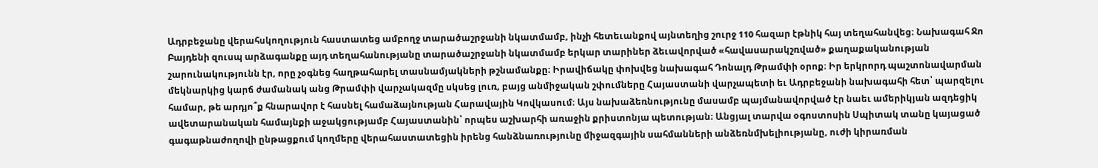Ադրբեջանը վերահսկողություն հաստատեց ամբողջ տարածաշրջանի նկատմամբ, ինչի հետեւանքով այնտեղից շուրջ 110 հազար էթնիկ հայ տեղահանվեց։ Նախագահ Ջո Բայդենի զուսպ արձագանքը այդ տեղահանությանը տարածաշրջանի նկատմամբ երկար տարիներ ձեւավորված «հավասարակշռված» քաղաքականության շարունակությունն էր, որը չօգնեց հաղթահարել տասնամյակների թշնամանքը։ Իրավիճակը փոխվեց նախագահ Դոնալդ Թրամփի օրոք։ Իր երկրորդ պաշտոնավարման մեկնարկից կարճ ժամանակ անց Թրամփի վարչակազմը սկսեց լուռ, բայց անմիջական շփումները Հայաստանի վարչապետի եւ Ադրբեջանի նախագահի հետ՝ պարզելու համար, թե արդյո՞ք հնարավոր է հասնել համաձայնության Հարավային Կովկասում։ Այս նախաձեռնությունը մասամբ պայմանավորված էր նաեւ ամերիկյան ազդեցիկ ավետարանական համայնքի աջակցությամբ Հայաստանին՝ որպես աշխարհի առաջին քրիստոնյա պետության։ Անցյալ տարվա օգոստոսին Սպիտակ տանը կայացած գագաթնաժողովի ընթացքում կողմերը վերահաստատեցին իրենց հանձնառությունը միջազգային սահմանների անձեռնմխելիությանը, ուժի կիրառման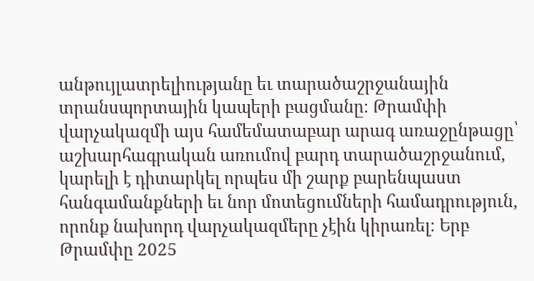անթույլատրելիությանը եւ տարածաշրջանային տրանսպորտային կապերի բացմանը։ Թրամփի վարչակազմի այս համեմատաբար արագ առաջընթացը՝ աշխարհագրական առումով բարդ տարածաշրջանում, կարելի է դիտարկել որպես մի շարք բարենպաստ հանգամանքների եւ նոր մոտեցումների համադրություն, որոնք նախորդ վարչակազմերը չէին կիրառել։ Երբ Թրամփը 2025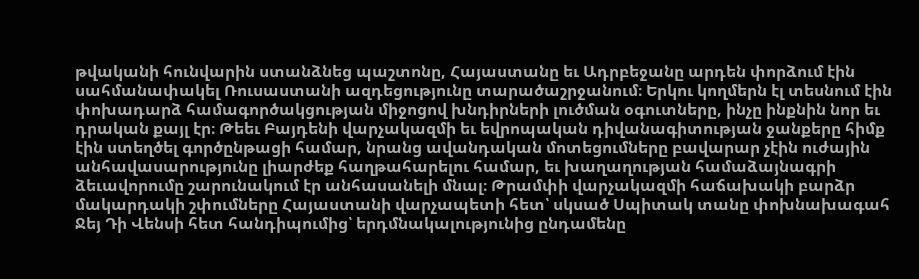թվականի հունվարին ստանձնեց պաշտոնը, Հայաստանը եւ Ադրբեջանը արդեն փորձում էին սահմանափակել Ռուսաստանի ազդեցությունը տարածաշրջանում։ Երկու կողմերն էլ տեսնում էին փոխադարձ համագործակցության միջոցով խնդիրների լուծման օգուտները, ինչը ինքնին նոր եւ դրական քայլ էր։ Թեեւ Բայդենի վարչակազմի եւ եվրոպական դիվանագիտության ջանքերը հիմք էին ստեղծել գործընթացի համար, նրանց ավանդական մոտեցումները բավարար չէին ուժային անհավասարությունը լիարժեք հաղթահարելու համար, եւ խաղաղության համաձայնագրի ձեւավորումը շարունակում էր անհասանելի մնալ։ Թրամփի վարչակազմի հաճախակի բարձր մակարդակի շփումները Հայաստանի վարչապետի հետ՝ սկսած Սպիտակ տանը փոխնախագահ Ջեյ Դի Վենսի հետ հանդիպումից՝ երդմնակալությունից ընդամենը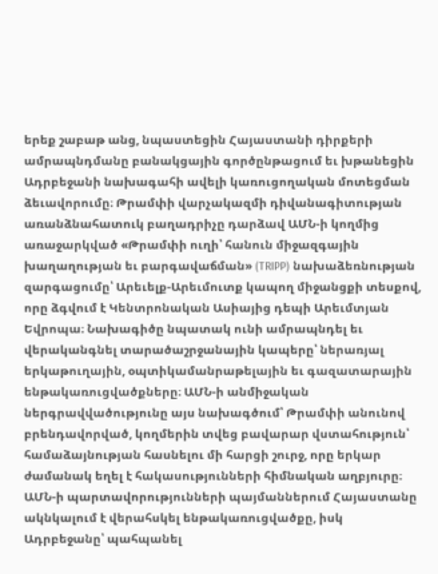երեք շաբաթ անց, նպաստեցին Հայաստանի դիրքերի ամրապնդմանը բանակցային գործընթացում եւ խթանեցին Ադրբեջանի նախագահի ավելի կառուցողական մոտեցման ձեւավորումը։ Թրամփի վարչակազմի դիվանագիտության առանձնահատուկ բաղադրիչը դարձավ ԱՄՆ-ի կողմից առաջարկված «Թրամփի ուղի՝ հանուն միջազգային խաղաղության եւ բարգավաճման» (TRIPP) նախաձեռնության զարգացումը՝ Արեւելք-Արեւմուտք կապող միջանցքի տեսքով, որը ձգվում է Կենտրոնական Ասիայից դեպի Արեւմտյան Եվրոպա։ Նախագիծը նպատակ ունի ամրապնդել եւ վերականգնել տարածաշրջանային կապերը՝ ներառյալ երկաթուղային, օպտիկամանրաթելային եւ գազատարային ենթակառուցվածքները։ ԱՄՆ-ի անմիջական ներգրավվածությունը այս նախագծում՝ Թրամփի անունով բրենդավորված, կողմերին տվեց բավարար վստահություն՝ համաձայնության հասնելու մի հարցի շուրջ, որը երկար ժամանակ եղել է հակասությունների հիմնական աղբյուրը։ ԱՄՆ-ի պարտավորությունների պայմաններում Հայաստանը ակնկալում է վերահսկել ենթակառուցվածքը, իսկ Ադրբեջանը՝ պահպանել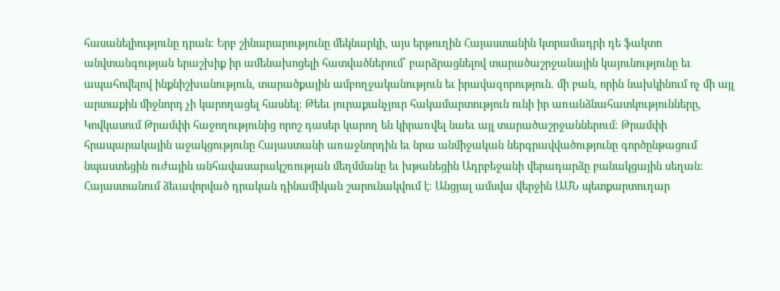հասանելիությունը դրան։ Երբ շինարարությունը մեկնարկի, այս երթուղին Հայաստանին կտրամադրի դե ֆակտո անվտանգության երաշխիք իր ամենախոցելի հատվածներում՝ բարձրացնելով տարածաշրջանային կայունությունը եւ ապահովելով ինքնիշխանություն, տարածքային ամբողջականություն եւ իրավազորություն. մի բան, որին նախկինում ոչ մի այլ արտաքին միջնորդ չի կարողացել հասնել։ Թեեւ յուրաքանչյուր հակամարտություն ունի իր առանձնահատկությունները, Կովկասում Թրամփի հաջողությունից որոշ դասեր կարող են կիրառվել նաեւ այլ տարածաշրջաններում։ Թրամփի հրապարակային աջակցությունը Հայաստանի առաջնորդին եւ նրա անմիջական ներգրավվածությունը գործընթացում նպաստեցին ուժային անհավասարակշռության մեղմմանը եւ խթանեցին Ադրբեջանի վերադարձը բանակցային սեղան։ Հայաստանում ձեւավորված դրական դինամիկան շարունակվում է։ Անցյալ ամսվա վերջին ԱՄՆ պետքարտուղար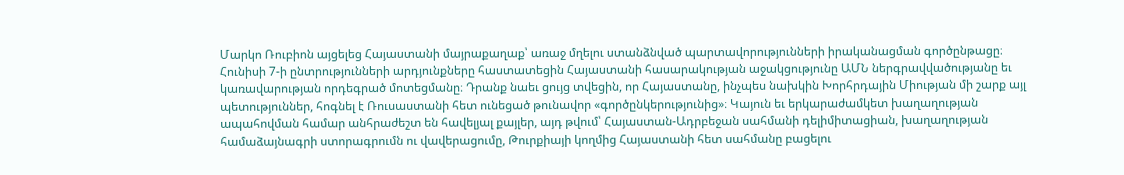Մարկո Ռուբիոն այցելեց Հայաստանի մայրաքաղաք՝ առաջ մղելու ստանձնված պարտավորությունների իրականացման գործընթացը։ Հունիսի 7-ի ընտրությունների արդյունքները հաստատեցին Հայաստանի հասարակության աջակցությունը ԱՄՆ ներգրավվածությանը եւ կառավարության որդեգրած մոտեցմանը։ Դրանք նաեւ ցույց տվեցին, որ Հայաստանը, ինչպես նախկին Խորհրդային Միության մի շարք այլ պետություններ, հոգնել է Ռուսաստանի հետ ունեցած թունավոր «գործընկերությունից»։ Կայուն եւ երկարաժամկետ խաղաղության ապահովման համար անհրաժեշտ են հավելյալ քայլեր, այդ թվում՝ Հայաստան-Ադրբեջան սահմանի դելիմիտացիան, խաղաղության համաձայնագրի ստորագրումն ու վավերացումը, Թուրքիայի կողմից Հայաստանի հետ սահմանը բացելու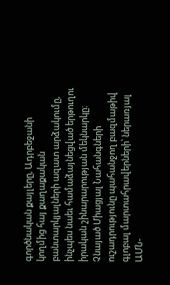գործնական քայլերը, Ադրբեջանի կողմից հայ քաղաքական բանտարկյալների ազատ արձակումը, ինչպես նաեւ համաձայնեցված երթուղու իրական շինարարության մեկնարկը։ Չնայած Միացյալ Նահանգների ուշադրությունը պահանջող բազմաթիվ գլոբալ մարտահրավերների՝ ներառյալ ԱՄՆ-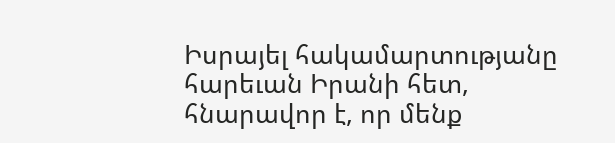Իսրայել հակամարտությանը հարեւան Իրանի հետ, հնարավոր է, որ մենք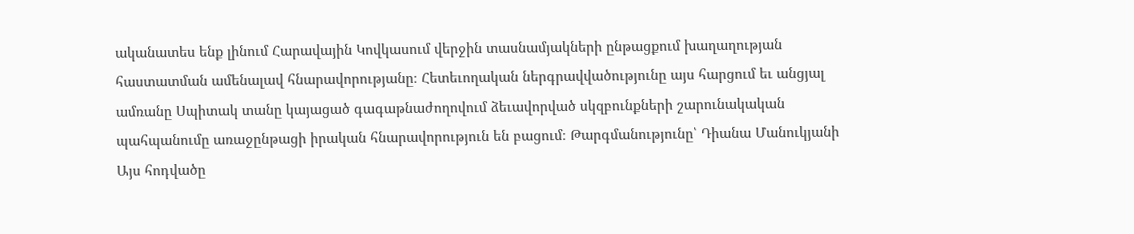ականատես ենք լինում Հարավային Կովկասում վերջին տասնամյակների ընթացքում խաղաղության հաստատման ամենալավ հնարավորությանը։ Հետեւողական ներգրավվածությունը այս հարցում եւ անցյալ ամռանը Սպիտակ տանը կայացած գագաթնաժողովում ձեւավորված սկզբունքների շարունակական պահպանումը առաջընթացի իրական հնարավորություն են բացում։ Թարգմանությունը՝ Դիանա Մանուկյանի Այս հոդվածը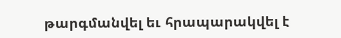թարգմանվել եւ հրապարակվել է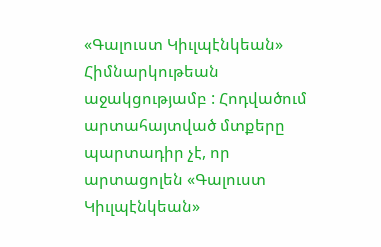«Գալուստ Կիւլպէնկեան» Հիմնարկութեան աջակցությամբ : Հոդվածում արտահայտված մտքերը պարտադիր չէ, որ արտացոլեն «Գալուստ Կիւլպէնկեան»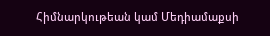Հիմնարկութեան կամ Մեդիամաքսի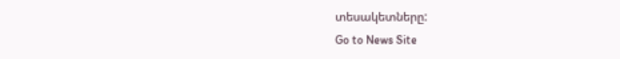տեսակետները:
Go to News Site